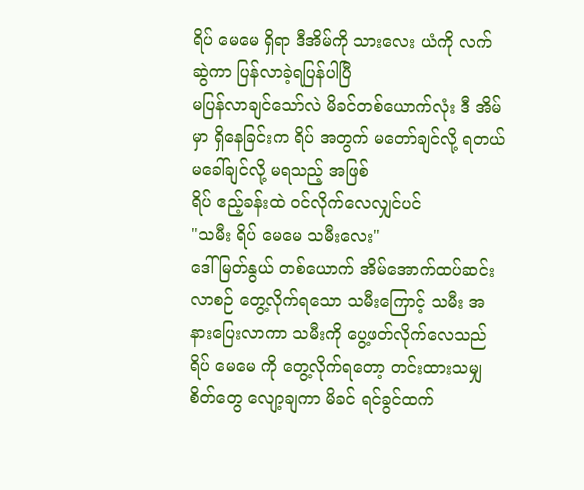ရိပ် မေမေ ရှိရာ ဒီအိမ်ကို သားလေး ယံကို လက်ဆွဲကာ ပြန်လာခဲ့ရပြန်ပါပြီ
မပြန်လာချင်သော်လဲ မိခင်တစ်ယောက်လုံး ဒီ အိမ်မှာ ရှိနေခြင်းက ရိပ် အတွက် မတော်ချင်လို့ ရတယ် မခေါ်ချင်လို့ မရသည့် အဖြစ်
ရိပ် ဧည့်ခန်းထဲ ဝင်လိုက်လေလျှင်ပင်
"သမီး ရိပ် မေမေ သမီးလေး"
ဒေါ်မြတ်နွယ် တစ်ယောက် အိမ်အောက်ထပ်ဆင်းလာစဉ် တွေ့လိုက်ရသော သမီးကြောင့် သမီး အနားပြေးလာကာ သမီးကို ပွေ့ဖတ်လိုက်လေသည်
ရိပ် မေမေ ကို တွေ့လိုက်ရတော့ တင်းထားသမျှ စိတ်တွေ လျော့ချကာ မိခင် ရင်ခွင်ထက်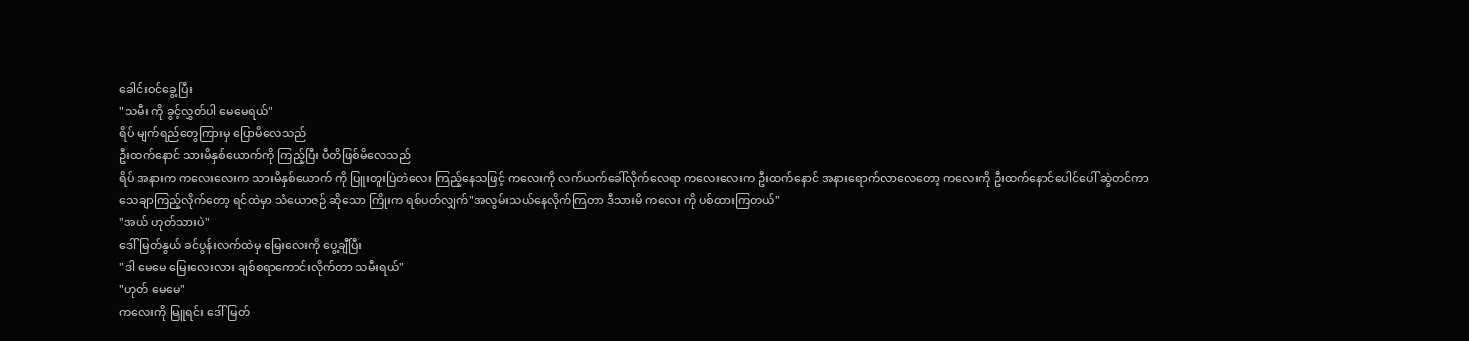ခေါင်းဝင်ခွေ့ပြီး
"သမီး ကို ခွင့်လွှတ်ပါ မေမေရယ်"
ရိပ် မျက်ရည်တွေကြားမှ ပြောမိလေသည်
ဦးထက်နောင် သားမိနှစ်ယောက်ကို ကြည့်ပြီး ပီတိဖြစ်မိလေသည်
ရိပ် အနားက ကလေးလေးက သားမိနှစ်ယောက် ကို ပြူးတူးပြဲတဲလေး ကြည့်နေသဖြင့် ကလေးကို လက်ယက်ခေါ်လိုက်လေရာ ကလေးလေးက ဦးထက်နောင် အနားရောက်လာလေတော့ ကလေးကို ဦးထက်နောင်ပေါင်ပေါ် ဆွဲတင်ကာ
သေချာကြည့်လိုက်တော့ ရင်ထဲမှာ သံယောဇဉ် ဆိုသော ကြိုးက ရစ်ပတ်လျှက်"အလွမ်းသယ်နေလိုက်ကြတာ ဒီသားမိ ကလေး ကို ပစ်ထားကြတယ်"
"အယ် ဟုတ်သားပဲ"
ဒေါ်မြတ်နွယ် ခင်ပွန်းလက်ထဲမှ မြေးလေးကို ပွေ့ချီပြီး
"ဒါ မေမေ မြေးလေးလား ချစ်စရာကောင်းလိုက်တာ သမီးရယ်"
"ဟုတ် မေမေ"
ကလေးကို မြူရင်း ဒေါ်မြတ်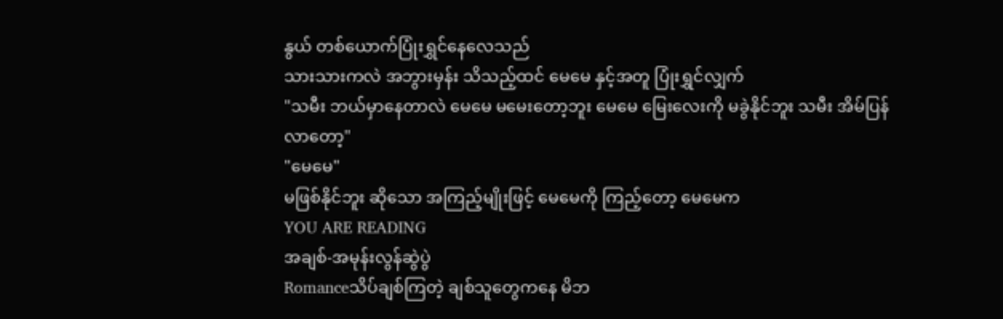နွယ် တစ်ယောက်ပြုံးရွှင်နေလေသည်
သားသားကလဲ အဘွားမှန်း သိသည့်ထင် မေမေ နှင့်အတူ ပြုံးရွှင်လျှက်
"သမီး ဘယ်မှာနေတာလဲ မေမေ မမေးတော့ဘူး မေမေ မြေးလေးကို မခွဲနိုင်ဘူး သမီး အိမ်ပြန်လာတော့"
"မေမေ"
မဖြစ်နိုင်ဘူး ဆိုသော အကြည့်မျိုးဖြင့် မေမေကို ကြည့်တော့ မေမေက
YOU ARE READING
အချစ်-အမုန်းလွန်ဆွဲပွဲ
Romanceသိပ်ချစ်ကြတဲ့ ချစ်သူတွေကနေ မိဘ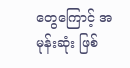တွေကြောင့် အမုန်းဆုံး ဖြစ်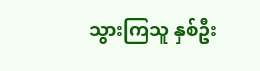သွားကြသူ နှစ်ဦး